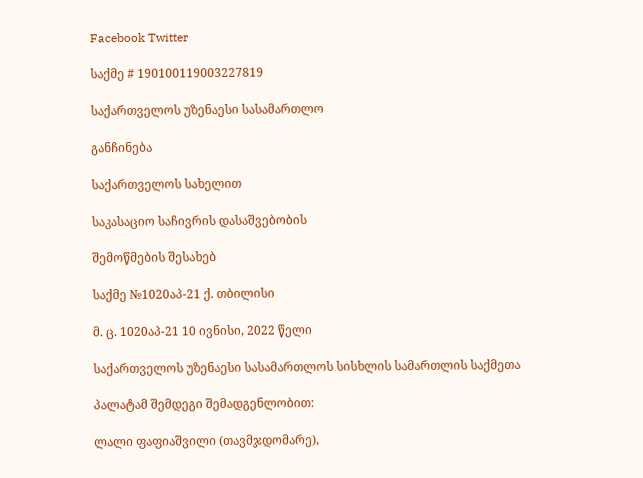Facebook Twitter

საქმე # 190100119003227819

საქართველოს უზენაესი სასამართლო

განჩინება

საქართველოს სახელით

საკასაციო საჩივრის დასაშვებობის

შემოწმების შესახებ

საქმე №1020აპ-21 ქ. თბილისი

მ. ც. 1020აპ-21 10 ივნისი, 2022 წელი

საქართველოს უზენაესი სასამართლოს სისხლის სამართლის საქმეთა

პალატამ შემდეგი შემადგენლობით:

ლალი ფაფიაშვილი (თავმჯდომარე),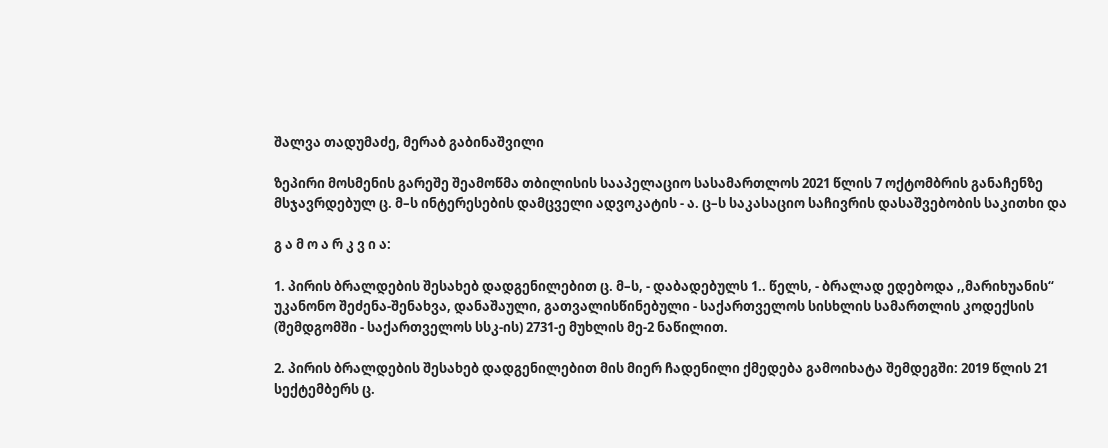შალვა თადუმაძე, მერაბ გაბინაშვილი

ზეპირი მოსმენის გარეშე შეამოწმა თბილისის სააპელაციო სასამართლოს 2021 წლის 7 ოქტომბრის განაჩენზე მსჯავრდებულ ც. მ–ს ინტერესების დამცველი ადვოკატის - ა. ც–ს საკასაციო საჩივრის დასაშვებობის საკითხი და

გ ა მ ო ა რ კ ვ ი ა:

1. პირის ბრალდების შესახებ დადგენილებით ც. მ–ს, - დაბადებულს 1.. წელს, - ბრალად ედებოდა ,,მარიხუანის“ უკანონო შეძენა-შენახვა, დანაშაული, გათვალისწინებული - საქართველოს სისხლის სამართლის კოდექსის (შემდგომში - საქართველოს სსკ-ის) 2731-ე მუხლის მე-2 ნაწილით.

2. პირის ბრალდების შესახებ დადგენილებით მის მიერ ჩადენილი ქმედება გამოიხატა შემდეგში: 2019 წლის 21 სექტემბერს ც.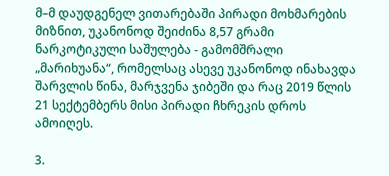მ–მ დაუდგენელ ვითარებაში პირადი მოხმარების მიზნით, უკანონოდ შეიძინა 8,57 გრამი ნარკოტიკული საშულება - გამომშრალი „მარიხუანა“, რომელსაც ასევე უკანონოდ ინახავდა შარვლის წინა, მარჯვენა ჯიბეში და რაც 2019 წლის 21 სექტემბერს მისი პირადი ჩხრეკის დროს ამოიღეს.

3.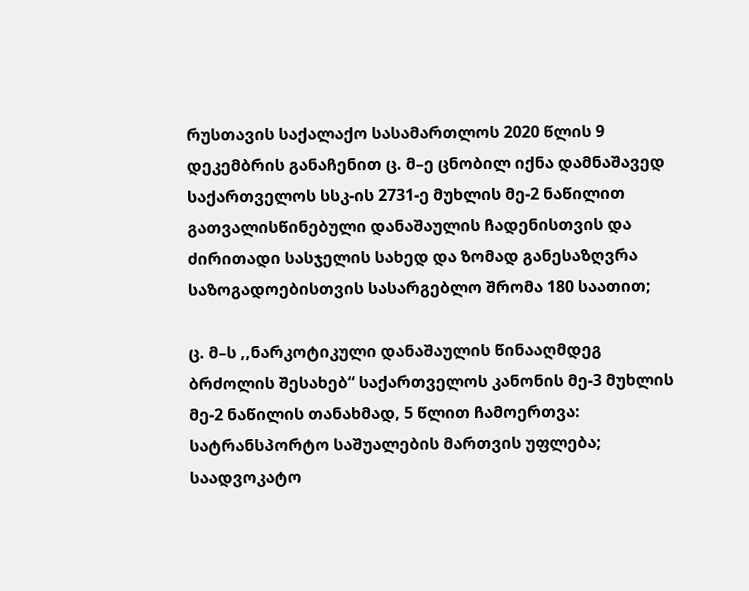რუსთავის საქალაქო სასამართლოს 2020 წლის 9 დეკემბრის განაჩენით ც. მ–ე ცნობილ იქნა დამნაშავედ საქართველოს სსკ-ის 2731-ე მუხლის მე-2 ნაწილით გათვალისწინებული დანაშაულის ჩადენისთვის და ძირითადი სასჯელის სახედ და ზომად განესაზღვრა საზოგადოებისთვის სასარგებლო შრომა 180 საათით;

ც. მ–ს ,,ნარკოტიკული დანაშაულის წინააღმდეგ ბრძოლის შესახებ“ საქართველოს კანონის მე-3 მუხლის მე-2 ნაწილის თანახმად, 5 წლით ჩამოერთვა: სატრანსპორტო საშუალების მართვის უფლება; საადვოკატო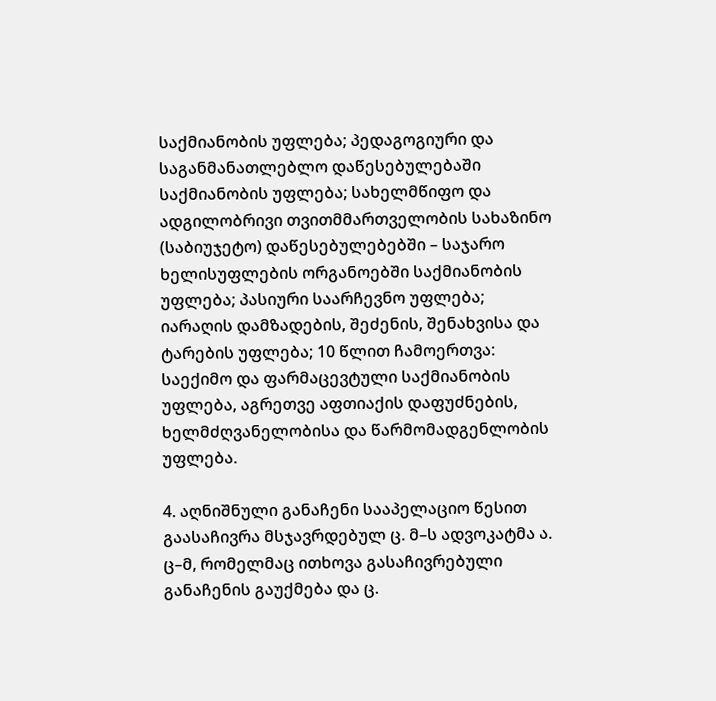საქმიანობის უფლება; პედაგოგიური და საგანმანათლებლო დაწესებულებაში საქმიანობის უფლება; სახელმწიფო და ადგილობრივი თვითმმართველობის სახაზინო (საბიუჯეტო) დაწესებულებებში – საჯარო ხელისუფლების ორგანოებში საქმიანობის უფლება; პასიური საარჩევნო უფლება; იარაღის დამზადების, შეძენის, შენახვისა და ტარების უფლება; 10 წლით ჩამოერთვა: საექიმო და ფარმაცევტული საქმიანობის უფლება, აგრეთვე აფთიაქის დაფუძნების, ხელმძღვანელობისა და წარმომადგენლობის უფლება.

4. აღნიშნული განაჩენი სააპელაციო წესით გაასაჩივრა მსჯავრდებულ ც. მ–ს ადვოკატმა ა. ც–მ, რომელმაც ითხოვა გასაჩივრებული განაჩენის გაუქმება და ც.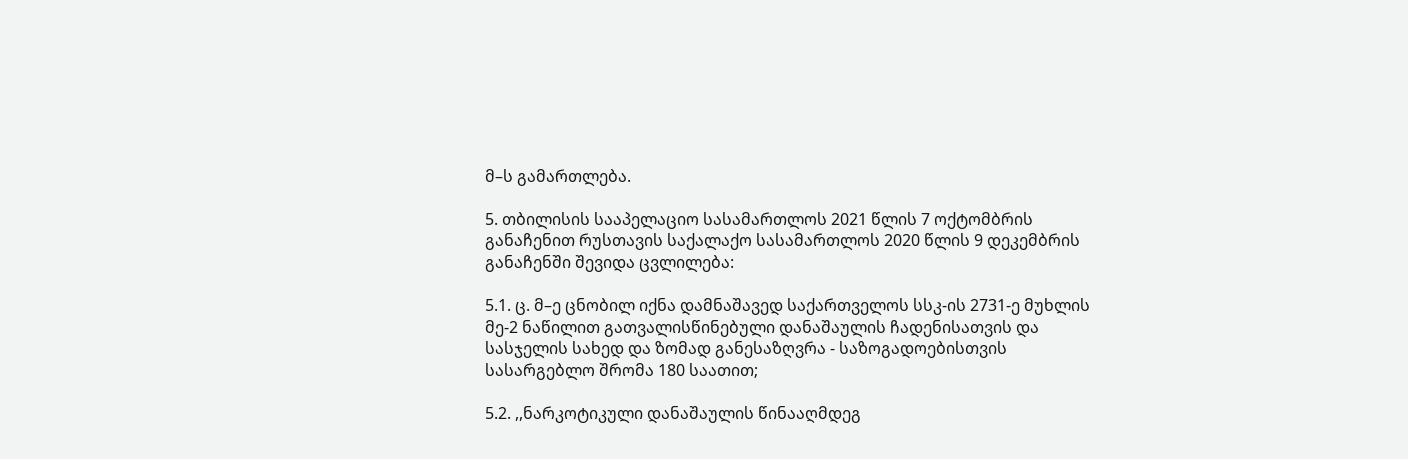მ–ს გამართლება.

5. თბილისის სააპელაციო სასამართლოს 2021 წლის 7 ოქტომბრის განაჩენით რუსთავის საქალაქო სასამართლოს 2020 წლის 9 დეკემბრის განაჩენში შევიდა ცვლილება:

5.1. ც. მ–ე ცნობილ იქნა დამნაშავედ საქართველოს სსკ-ის 2731-ე მუხლის მე-2 ნაწილით გათვალისწინებული დანაშაულის ჩადენისათვის და სასჯელის სახედ და ზომად განესაზღვრა - საზოგადოებისთვის სასარგებლო შრომა 180 საათით;

5.2. ,,ნარკოტიკული დანაშაულის წინააღმდეგ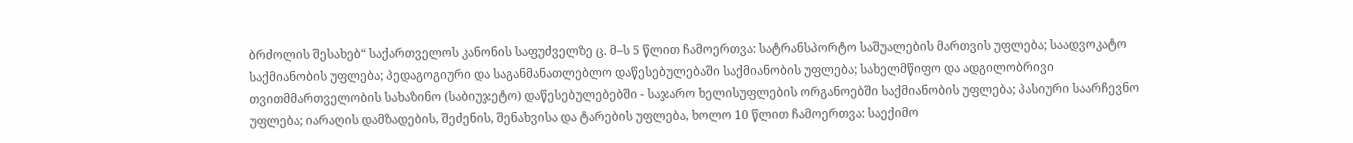ბრძოლის შესახებ“ საქართველოს კანონის საფუძველზე ც. მ–ს 5 წლით ჩამოერთვა: სატრანსპორტო საშუალების მართვის უფლება; საადვოკატო საქმიანობის უფლება; პედაგოგიური და საგანმანათლებლო დაწესებულებაში საქმიანობის უფლება; სახელმწიფო და ადგილობრივი თვითმმართველობის სახაზინო (საბიუჯეტო) დაწესებულებებში - საჯარო ხელისუფლების ორგანოებში საქმიანობის უფლება; პასიური საარჩევნო უფლება; იარაღის დამზადების, შეძენის, შენახვისა და ტარების უფლება, ხოლო 10 წლით ჩამოერთვა: საექიმო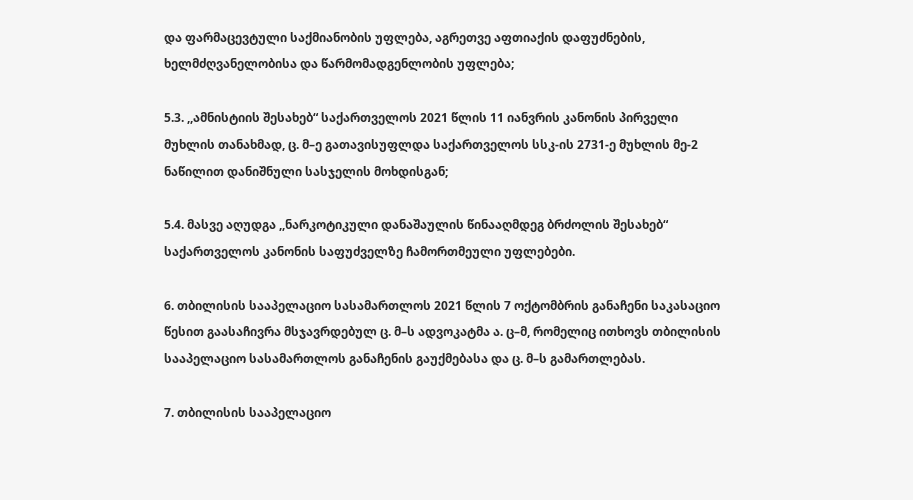და ფარმაცევტული საქმიანობის უფლება, აგრეთვე აფთიაქის დაფუძნების, ხელმძღვანელობისა და წარმომადგენლობის უფლება;

5.3. ,,ამნისტიის შესახებ“ საქართველოს 2021 წლის 11 იანვრის კანონის პირველი მუხლის თანახმად, ც. მ–ე გათავისუფლდა საქართველოს სსკ-ის 2731-ე მუხლის მე-2 ნაწილით დანიშნული სასჯელის მოხდისგან;

5.4. მასვე აღუდგა ,,ნარკოტიკული დანაშაულის წინააღმდეგ ბრძოლის შესახებ“ საქართველოს კანონის საფუძველზე ჩამორთმეული უფლებები.

6. თბილისის სააპელაციო სასამართლოს 2021 წლის 7 ოქტომბრის განაჩენი საკასაციო წესით გაასაჩივრა მსჯავრდებულ ც. მ–ს ადვოკატმა ა. ც–მ, რომელიც ითხოვს თბილისის სააპელაციო სასამართლოს განაჩენის გაუქმებასა და ც. მ–ს გამართლებას.

7. თბილისის სააპელაციო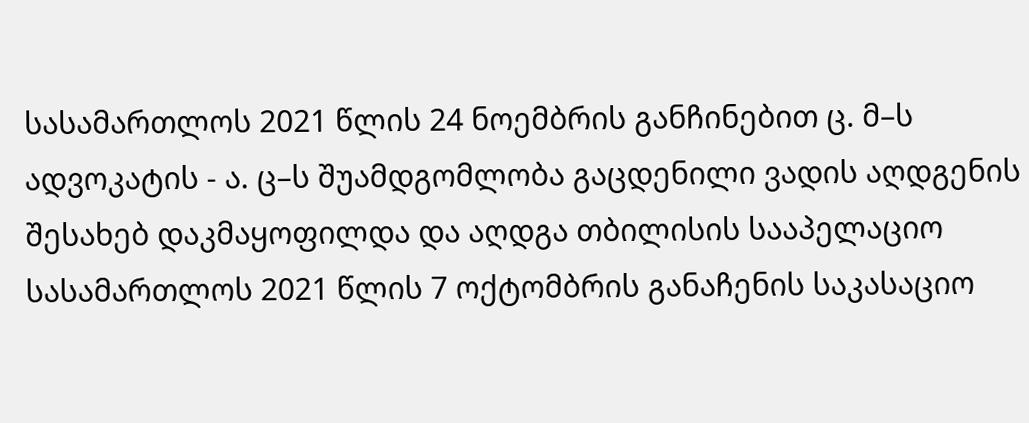სასამართლოს 2021 წლის 24 ნოემბრის განჩინებით ც. მ–ს ადვოკატის - ა. ც–ს შუამდგომლობა გაცდენილი ვადის აღდგენის შესახებ დაკმაყოფილდა და აღდგა თბილისის სააპელაციო სასამართლოს 2021 წლის 7 ოქტომბრის განაჩენის საკასაციო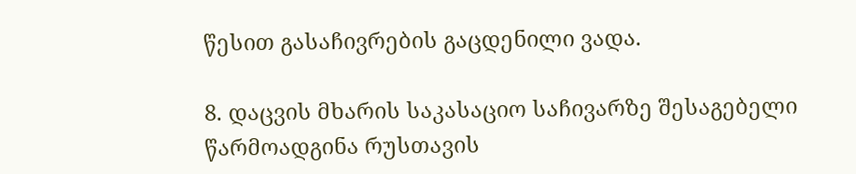წესით გასაჩივრების გაცდენილი ვადა.

8. დაცვის მხარის საკასაციო საჩივარზე შესაგებელი წარმოადგინა რუსთავის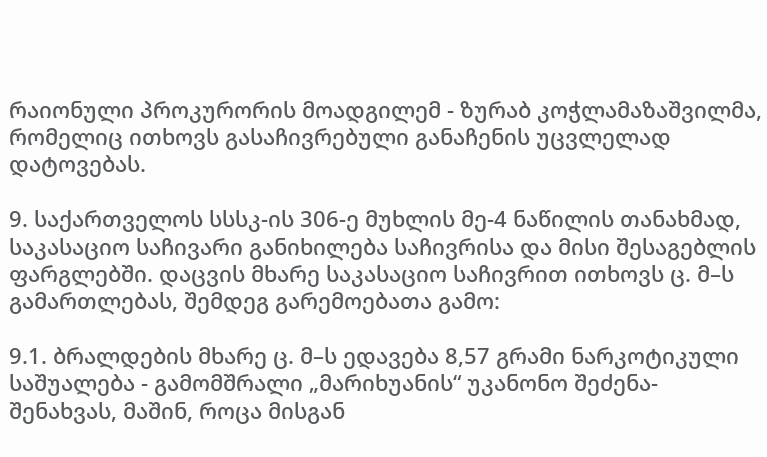რაიონული პროკურორის მოადგილემ - ზურაბ კოჭლამაზაშვილმა, რომელიც ითხოვს გასაჩივრებული განაჩენის უცვლელად დატოვებას.

9. საქართველოს სსსკ-ის 306-ე მუხლის მე-4 ნაწილის თანახმად, საკასაციო საჩივარი განიხილება საჩივრისა და მისი შესაგებლის ფარგლებში. დაცვის მხარე საკასაციო საჩივრით ითხოვს ც. მ–ს გამართლებას, შემდეგ გარემოებათა გამო:

9.1. ბრალდების მხარე ც. მ–ს ედავება 8,57 გრამი ნარკოტიკული საშუალება - გამომშრალი „მარიხუანის“ უკანონო შეძენა-შენახვას, მაშინ, როცა მისგან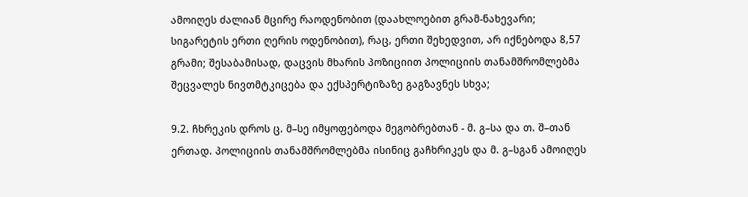ამოიღეს ძალიან მცირე რაოდენობით (დაახლოებით გრამ-ნახევარი; სიგარეტის ერთი ღერის ოდენობით), რაც, ერთი შეხედვით, არ იქნებოდა 8,57 გრამი; შესაბამისად, დაცვის მხარის პოზიციით პოლიციის თანამშრომლებმა შეცვალეს ნივთმტკიცება და ექსპერტიზაზე გაგზავნეს სხვა;

9.2. ჩხრეკის დროს ც. მ–სე იმყოფებოდა მეგობრებთან - მ. გ–სა და თ. შ–თან ერთად. პოლიციის თანამშრომლებმა ისინიც გაჩხრიკეს და მ. გ–სგან ამოიღეს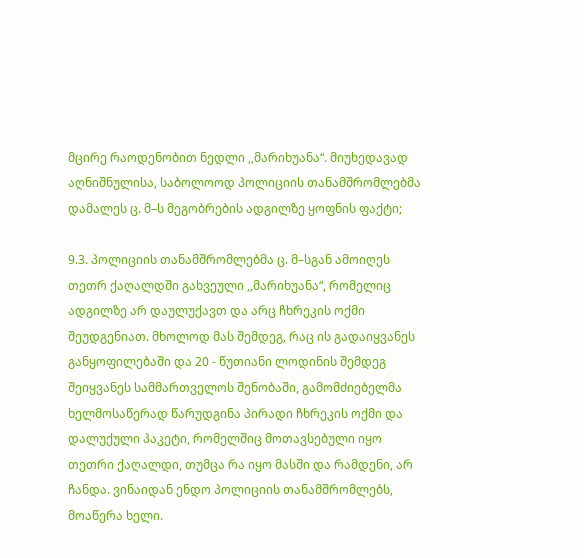მცირე რაოდენობით ნედლი ,,მარიხუანა“. მიუხედავად აღნიშნულისა, საბოლოოდ პოლიციის თანამშრომლებმა დამალეს ც. მ–ს მეგობრების ადგილზე ყოფნის ფაქტი;

9.3. პოლიციის თანამშრომლებმა ც. მ–სგან ამოიღეს თეთრ ქაღალდში გახვეული ,,მარიხუანა“, რომელიც ადგილზე არ დაულუქავთ და არც ჩხრეკის ოქმი შეუდგენიათ. მხოლოდ მას შემდეგ, რაც ის გადაიყვანეს განყოფილებაში და 20 - წუთიანი ლოდინის შემდეგ შეიყვანეს სამმართველოს შენობაში, გამომძიებელმა ხელმოსაწერად წარუდგინა პირადი ჩხრეკის ოქმი და დალუქული პაკეტი, რომელშიც მოთავსებული იყო თეთრი ქაღალდი, თუმცა რა იყო მასში და რამდენი, არ ჩანდა. ვინაიდან ენდო პოლიციის თანამშრომლებს, მოაწერა ხელი.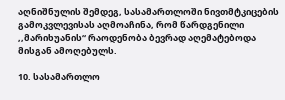აღნიშნულის შემდეგ, სასამართლოში ნივთმტკიცების გამოკვლევისას აღმოაჩინა, რომ წარდგენილი ,,მარიხუანის“ რაოდენობა ბევრად აღემატებოდა მისგან ამოღებულს.

10. სასამართლო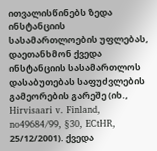ითვალისწინებს ზედა ინსტანციის სასამართლოების უფლებას, დაეთანხმონ ქვედა ინსტანციის სასამართლოს დასაბუთებას საფუძვლების გამეორების გარეშე (იხ., Hirvisaari v. Finland, no49684/99, §30, ECtHR, 25/12/2001). ქვედა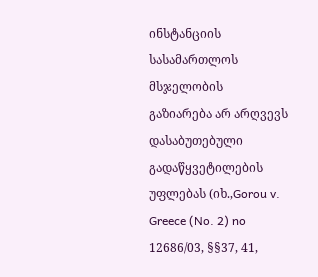ინსტანციის სასამართლოს მსჯელობის გაზიარება არ არღვევს დასაბუთებული გადაწყვეტილების უფლებას (იხ.,Gorou v. Greece (No. 2) no 12686/03, §§37, 41,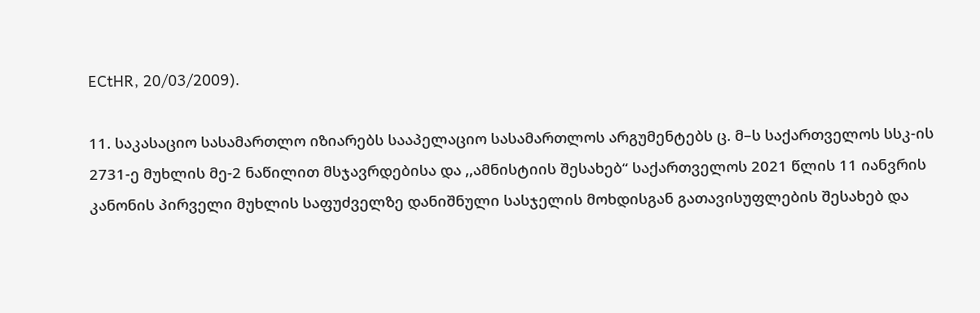ECtHR, 20/03/2009).

11. საკასაციო სასამართლო იზიარებს სააპელაციო სასამართლოს არგუმენტებს ც. მ–ს საქართველოს სსკ-ის 2731-ე მუხლის მე-2 ნაწილით მსჯავრდებისა და ,,ამნისტიის შესახებ“ საქართველოს 2021 წლის 11 იანვრის კანონის პირველი მუხლის საფუძველზე დანიშნული სასჯელის მოხდისგან გათავისუფლების შესახებ და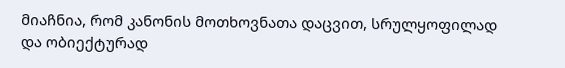მიაჩნია, რომ კანონის მოთხოვნათა დაცვით, სრულყოფილად და ობიექტურად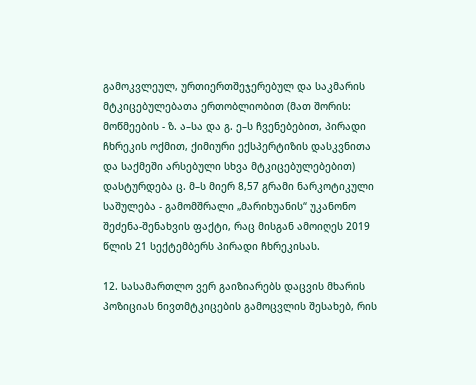გამოკვლეულ, ურთიერთშეჯერებულ და საკმარის მტკიცებულებათა ერთობლიობით (მათ შორის: მოწმეების - ზ. ა–სა და გ. ე–ს ჩვენებებით, პირადი ჩხრეკის ოქმით, ქიმიური ექსპერტიზის დასკვნითა და საქმეში არსებული სხვა მტკიცებულებებით) დასტურდება ც. მ–ს მიერ 8,57 გრამი ნარკოტიკული საშულება - გამომშრალი „მარიხუანის“ უკანონო შეძენა-შენახვის ფაქტი, რაც მისგან ამოიღეს 2019 წლის 21 სექტემბერს პირადი ჩხრეკისას.

12. სასამართლო ვერ გაიზიარებს დაცვის მხარის პოზიციას ნივთმტკიცების გამოცვლის შესახებ, რის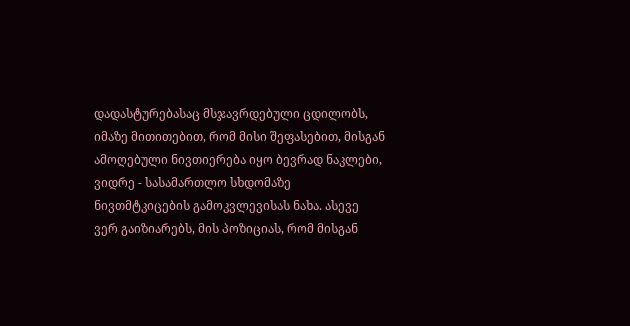დადასტურებასაც მსჯავრდებული ცდილობს, იმაზე მითითებით, რომ მისი შეფასებით, მისგან ამოღებული ნივთიერება იყო ბევრად ნაკლები, ვიდრე - სასამართლო სხდომაზე ნივთმტკიცების გამოკვლევისას ნახა. ასევე ვერ გაიზიარებს, მის პოზიციას, რომ მისგან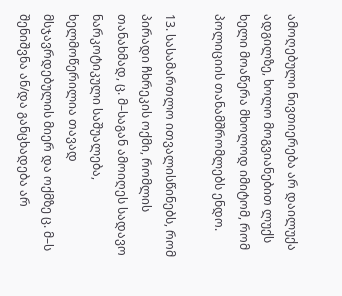ამოღებული ნივთიერება არ დაილუქა ადგილზე, ხოლო მოგვიანებით ლუქს ხელი მოაწერა მხოლოდ იმიტომ, რომ პოლიციის თანამშრომლებს ენდო.

13. სასამართლო ითვალისწინებს, რომ პირადი ჩხრეკის ოქმი, რომლის თანახმად, ც. მ–საგან ამოიღეს სადავო ნარკოტიკული საშუალება, ხელმოწერილია თავად მსჯავრდებულის მიერ და ოქმზე ც. მ–ს შენიშვნა ან/და განცხადება არ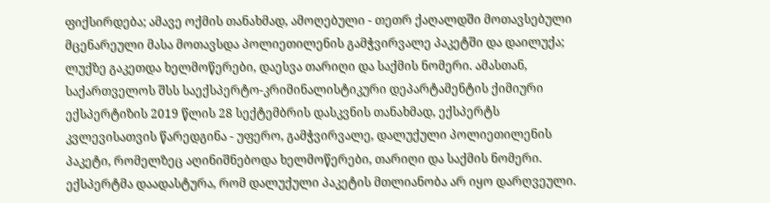ფიქსირდება; ამავე ოქმის თანახმად, ამოღებული - თეთრ ქაღალდში მოთავსებული მცენარეული მასა მოთავსდა პოლიეთილენის გამჭვირვალე პაკეტში და დაილუქა; ლუქზე გაკეთდა ხელმოწერები, დაესვა თარიღი და საქმის ნომერი. ამასთან, საქართველოს შსს საექსპერტო-კრიმინალისტიკური დეპარტამენტის ქიმიური ექსპერტიზის 2019 წლის 28 სექტემბრის დასკვნის თანახმად, ექსპერტს კვლევისათვის წარედგინა - უფერო, გამჭვირვალე, დალუქული პოლიეთილენის პაკეტი, რომელზეც აღინიშნებოდა ხელმოწერები, თარიღი და საქმის ნომერი. ექსპერტმა დაადასტურა, რომ დალუქული პაკეტის მთლიანობა არ იყო დარღვეული.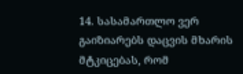14. სასამართლო ვერ გაიზიარებს დაცვის მხარის მტკიცებას, რომ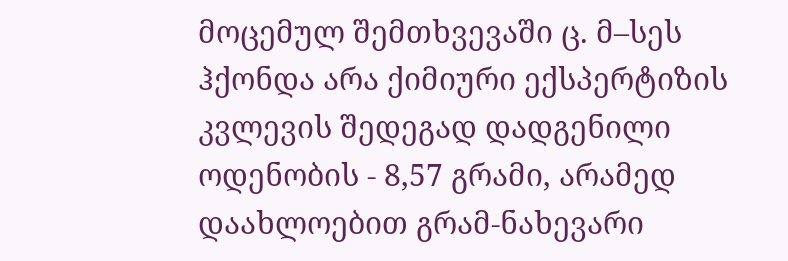მოცემულ შემთხვევაში ც. მ–სეს ჰქონდა არა ქიმიური ექსპერტიზის კვლევის შედეგად დადგენილი ოდენობის - 8,57 გრამი, არამედ დაახლოებით გრამ-ნახევარი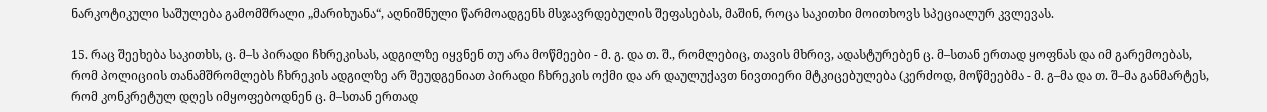ნარკოტიკული საშულება გამომშრალი „მარიხუანა“, აღნიშნული წარმოადგენს მსჯავრდებულის შეფასებას, მაშინ, როცა საკითხი მოითხოვს სპეციალურ კვლევას.

15. რაც შეეხება საკითხს, ც. მ–ს პირადი ჩხრეკისას, ადგილზე იყვნენ თუ არა მოწმეები - მ. გ. და თ. შ., რომლებიც, თავის მხრივ, ადასტურებენ ც. მ–სთან ერთად ყოფნას და იმ გარემოებას, რომ პოლიციის თანამშრომლებს ჩხრეკის ადგილზე არ შეუდგენიათ პირადი ჩხრეკის ოქმი და არ დაულუქავთ ნივთიერი მტკიცებულება (კერძოდ, მოწმეებმა - მ. გ–მა და თ. შ–მა განმარტეს, რომ კონკრეტულ დღეს იმყოფებოდნენ ც. მ–სთან ერთად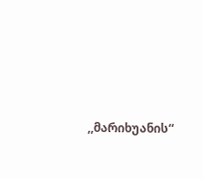,,მარიხუანის“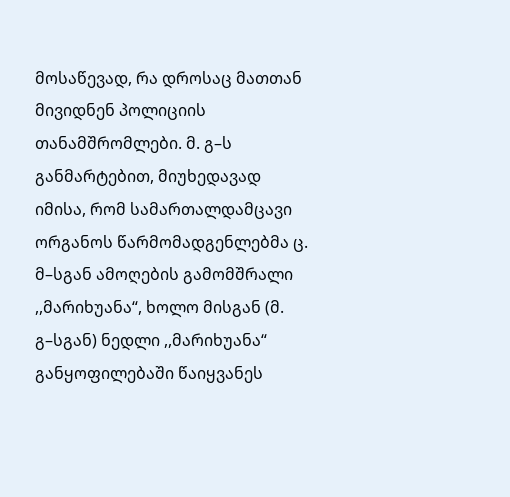მოსაწევად, რა დროსაც მათთან მივიდნენ პოლიციის თანამშრომლები. მ. გ–ს განმარტებით, მიუხედავად იმისა, რომ სამართალდამცავი ორგანოს წარმომადგენლებმა ც. მ–სგან ამოღების გამომშრალი ,,მარიხუანა“, ხოლო მისგან (მ. გ–სგან) ნედლი ,,მარიხუანა“ განყოფილებაში წაიყვანეს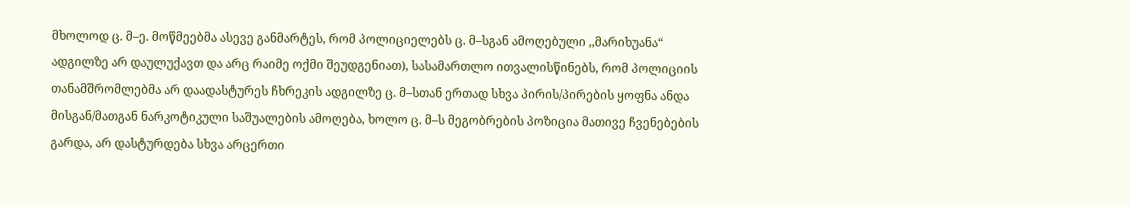მხოლოდ ც. მ–ე. მოწმეებმა ასევე განმარტეს, რომ პოლიციელებს ც. მ–სგან ამოღებული ,,მარიხუანა“ ადგილზე არ დაულუქავთ და არც რაიმე ოქმი შეუდგენიათ), სასამართლო ითვალისწინებს, რომ პოლიციის თანამშრომლებმა არ დაადასტურეს ჩხრეკის ადგილზე ც. მ–სთან ერთად სხვა პირის/პირების ყოფნა ანდა მისგან/მათგან ნარკოტიკული საშუალების ამოღება, ხოლო ც. მ–ს მეგობრების პოზიცია მათივე ჩვენებების გარდა, არ დასტურდება სხვა არცერთი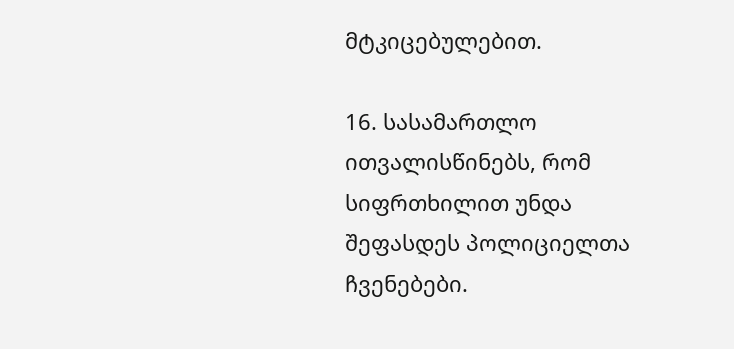მტკიცებულებით.

16. სასამართლო ითვალისწინებს, რომ სიფრთხილით უნდა შეფასდეს პოლიციელთა ჩვენებები.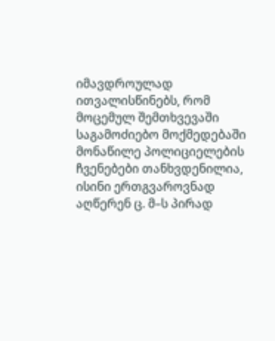იმავდროულად ითვალისწინებს, რომ მოცემულ შემთხვევაში საგამოძიებო მოქმედებაში მონაწილე პოლიციელების ჩვენებები თანხვდენილია, ისინი ერთგვაროვნად აღწერენ ც. მ–ს პირად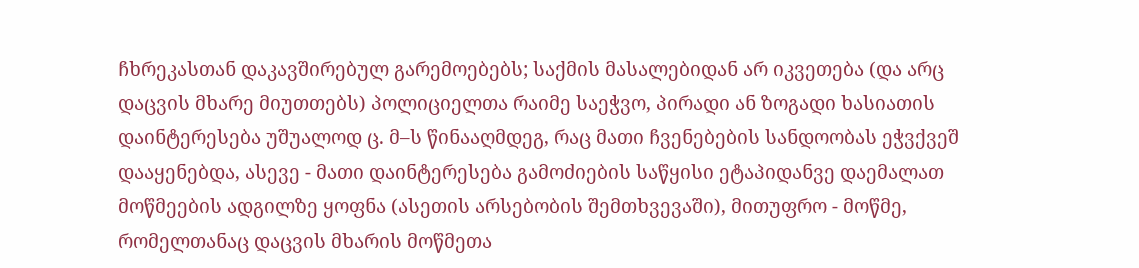ჩხრეკასთან დაკავშირებულ გარემოებებს; საქმის მასალებიდან არ იკვეთება (და არც დაცვის მხარე მიუთთებს) პოლიციელთა რაიმე საეჭვო, პირადი ან ზოგადი ხასიათის დაინტერესება უშუალოდ ც. მ–ს წინააღმდეგ, რაც მათი ჩვენებების სანდოობას ეჭვქვეშ დააყენებდა, ასევე - მათი დაინტერესება გამოძიების საწყისი ეტაპიდანვე დაემალათ მოწმეების ადგილზე ყოფნა (ასეთის არსებობის შემთხვევაში), მითუფრო - მოწმე, რომელთანაც დაცვის მხარის მოწმეთა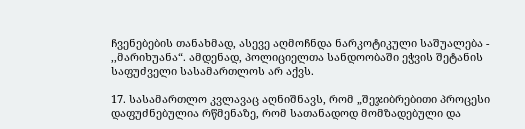ჩვენებების თანახმად, ასევე აღმოჩნდა ნარკოტიკული საშუალება - ,,მარიხუანა“. ამდენად, პოლიციელთა სანდოობაში ეჭვის შეტანის საფუძველი სასამართლოს არ აქვს.

17. სასამართლო კვლავაც აღნიშნავს, რომ „შეჯიბრებითი პროცესი დაფუძნებულია რწმენაზე, რომ სათანადოდ მომზადებული და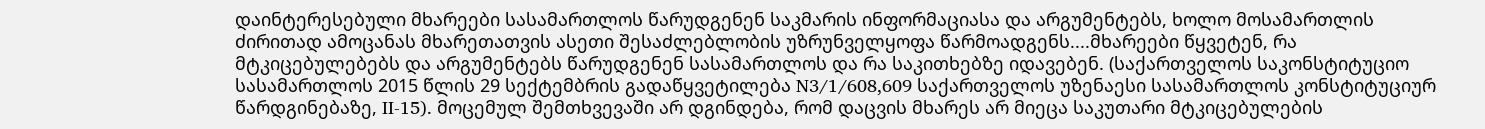დაინტერესებული მხარეები სასამართლოს წარუდგენენ საკმარის ინფორმაციასა და არგუმენტებს, ხოლო მოსამართლის ძირითად ამოცანას მხარეთათვის ასეთი შესაძლებლობის უზრუნველყოფა წარმოადგენს....მხარეები წყვეტენ, რა მტკიცებულებებს და არგუმენტებს წარუდგენენ სასამართლოს და რა საკითხებზე იდავებენ. (საქართველოს საკონსტიტუციო სასამართლოს 2015 წლის 29 სექტემბრის გადაწყვეტილება N3/1/608,609 საქართველოს უზენაესი სასამართლოს კონსტიტუციურ წარდგინებაზე, II-15). მოცემულ შემთხვევაში არ დგინდება, რომ დაცვის მხარეს არ მიეცა საკუთარი მტკიცებულების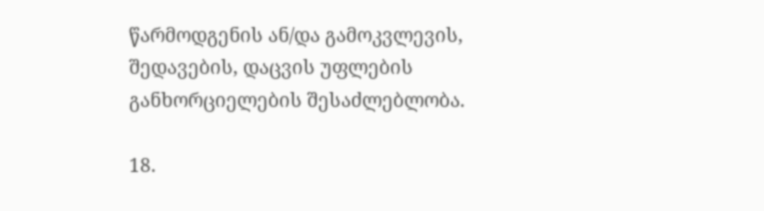წარმოდგენის ან/და გამოკვლევის, შედავების, დაცვის უფლების განხორციელების შესაძლებლობა.

18.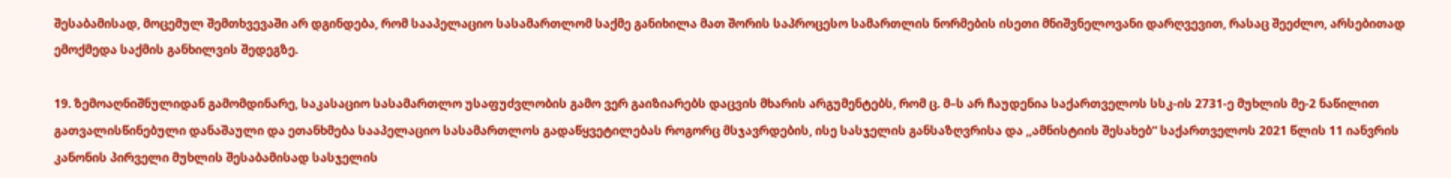შესაბამისად, მოცემულ შემთხვევაში არ დგინდება, რომ სააპელაციო სასამართლომ საქმე განიხილა მათ შორის საპროცესო სამართლის ნორმების ისეთი მნიშვნელოვანი დარღვევით, რასაც შეეძლო, არსებითად ემოქმედა საქმის განხილვის შედეგზე.

19. ზემოაღნიშნულიდან გამომდინარე, საკასაციო სასამართლო უსაფუძვლობის გამო ვერ გაიზიარებს დაცვის მხარის არგუმენტებს, რომ ც. მ–ს არ ჩაუდენია საქართველოს სსკ-ის 2731-ე მუხლის მე-2 ნაწილით გათვალისწინებული დანაშაული და ეთანხმება სააპელაციო სასამართლოს გადაწყვეტილებას როგორც მსჯავრდების, ისე სასჯელის განსაზღვრისა და ,,ამნისტიის შესახებ“ საქართველოს 2021 წლის 11 იანვრის კანონის პირველი მუხლის შესაბამისად სასჯელის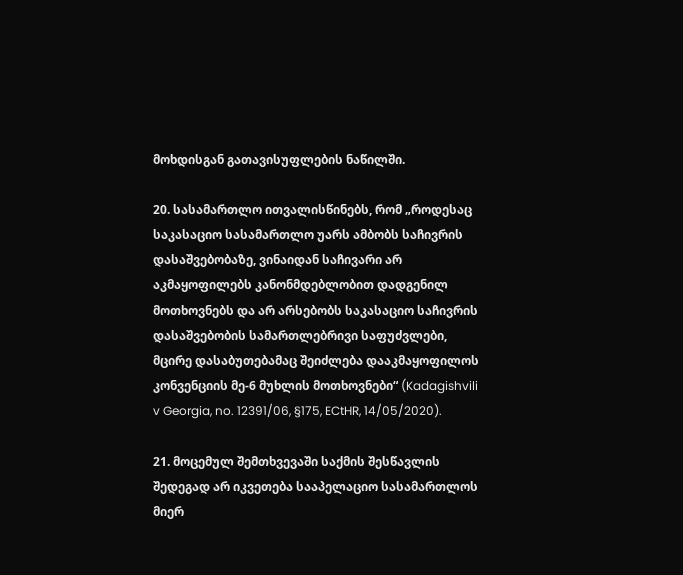მოხდისგან გათავისუფლების ნაწილში.

20. სასამართლო ითვალისწინებს, რომ „როდესაც საკასაციო სასამართლო უარს ამბობს საჩივრის დასაშვებობაზე, ვინაიდან საჩივარი არ აკმაყოფილებს კანონმდებლობით დადგენილ მოთხოვნებს და არ არსებობს საკასაციო საჩივრის დასაშვებობის სამართლებრივი საფუძვლები, მცირე დასაბუთებამაც შეიძლება დააკმაყოფილოს კონვენციის მე-6 მუხლის მოთხოვნები“ (Kadagishvili v Georgia, no. 12391/06, §175, ECtHR, 14/05/2020).

21. მოცემულ შემთხვევაში საქმის შესწავლის შედეგად არ იკვეთება სააპელაციო სასამართლოს მიერ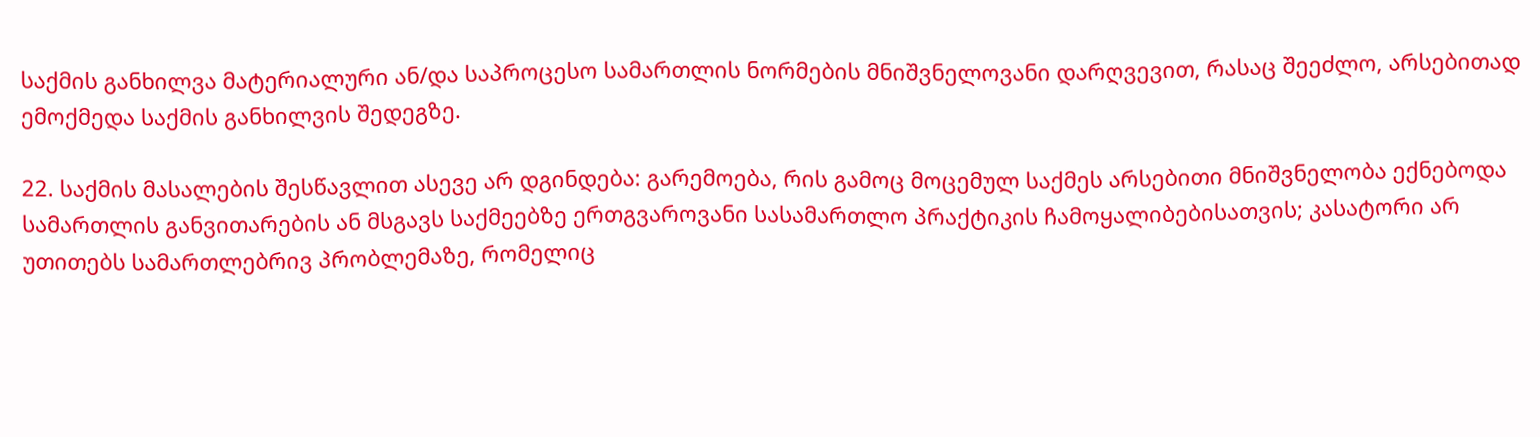საქმის განხილვა მატერიალური ან/და საპროცესო სამართლის ნორმების მნიშვნელოვანი დარღვევით, რასაც შეეძლო, არსებითად ემოქმედა საქმის განხილვის შედეგზე.

22. საქმის მასალების შესწავლით ასევე არ დგინდება: გარემოება, რის გამოც მოცემულ საქმეს არსებითი მნიშვნელობა ექნებოდა სამართლის განვითარების ან მსგავს საქმეებზე ერთგვაროვანი სასამართლო პრაქტიკის ჩამოყალიბებისათვის; კასატორი არ უთითებს სამართლებრივ პრობლემაზე, რომელიც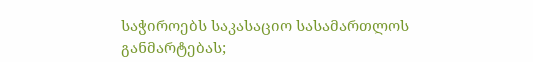საჭიროებს საკასაციო სასამართლოს განმარტებას;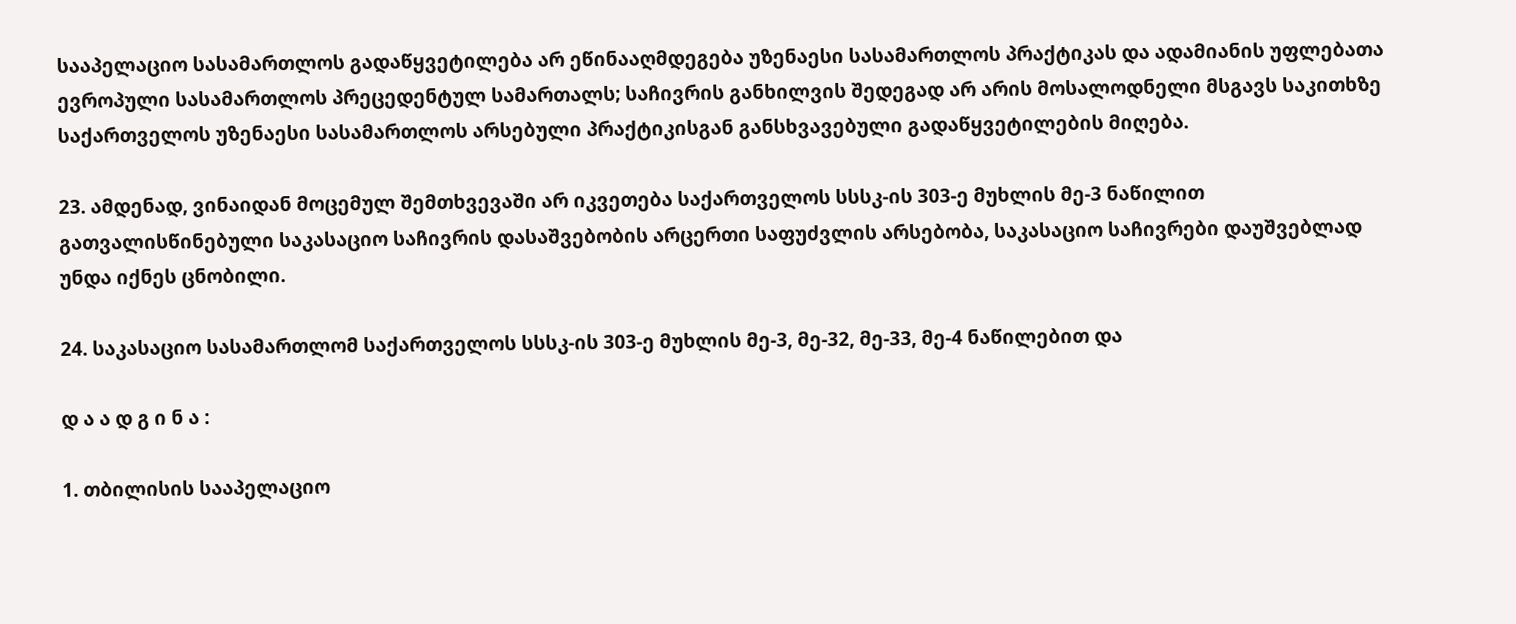სააპელაციო სასამართლოს გადაწყვეტილება არ ეწინააღმდეგება უზენაესი სასამართლოს პრაქტიკას და ადამიანის უფლებათა ევროპული სასამართლოს პრეცედენტულ სამართალს; საჩივრის განხილვის შედეგად არ არის მოსალოდნელი მსგავს საკითხზე საქართველოს უზენაესი სასამართლოს არსებული პრაქტიკისგან განსხვავებული გადაწყვეტილების მიღება.

23. ამდენად, ვინაიდან მოცემულ შემთხვევაში არ იკვეთება საქართველოს სსსკ-ის 303-ე მუხლის მე-3 ნაწილით გათვალისწინებული საკასაციო საჩივრის დასაშვებობის არცერთი საფუძვლის არსებობა, საკასაციო საჩივრები დაუშვებლად უნდა იქნეს ცნობილი.

24. საკასაციო სასამართლომ საქართველოს სსსკ-ის 303-ე მუხლის მე-3, მე-32, მე-33, მე-4 ნაწილებით და

დ ა ა დ გ ი ნ ა :

1. თბილისის სააპელაციო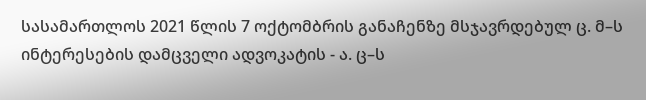სასამართლოს 2021 წლის 7 ოქტომბრის განაჩენზე მსჯავრდებულ ც. მ–ს ინტერესების დამცველი ადვოკატის - ა. ც–ს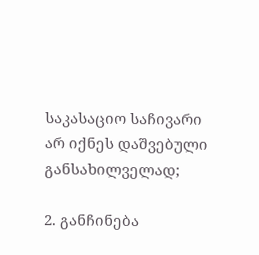საკასაციო საჩივარი არ იქნეს დაშვებული განსახილველად;

2. განჩინება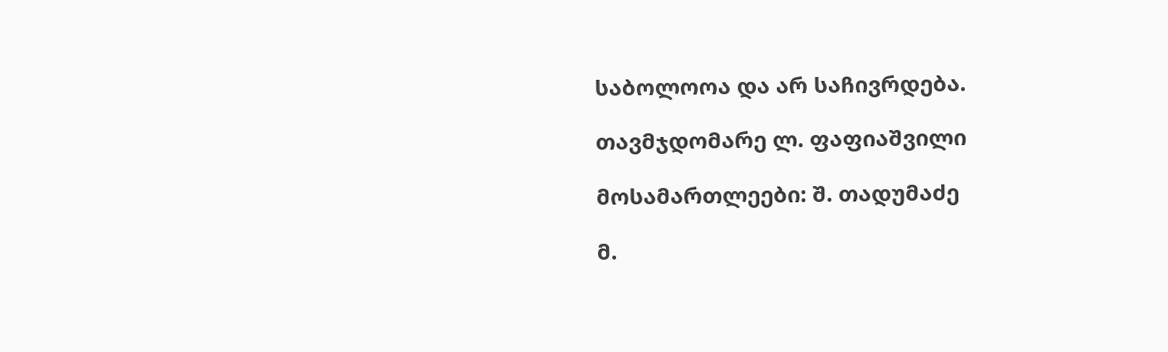საბოლოოა და არ საჩივრდება.

თავმჯდომარე ლ. ფაფიაშვილი

მოსამართლეები: შ. თადუმაძე

მ.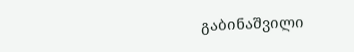გაბინაშვილი